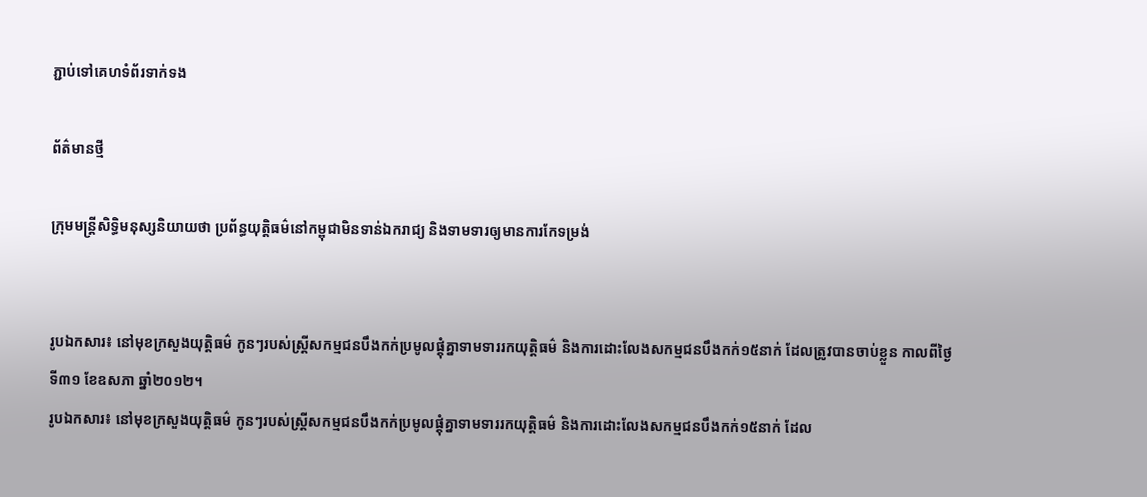ភ្ជាប់ទៅគេហទំព័រទាក់ទង

ព័ត៌មានថ្មី

ក្រុមមន្ត្រីសិទ្ធិមនុស្សនិយាយថា ប្រព័ន្ធយុត្តិធម៌នៅកម្ពុជាមិនទាន់ឯករាជ្យ និងទាមទារឲ្យមានការកែទម្រង់


រូបឯកសារ៖ នៅមុខក្រសួងយុត្តិធម៌ កូនៗរបស់ស្ត្រីសកម្មជនបឹងកក់ប្រមូលផ្តុំគ្នាទាមទាររកយុត្តិធម៌ និងការដោះលែងសកម្មជនបឹងកក់១៥នាក់ ដែលត្រូវបានចាប់ខ្លួន កាលពីថ្ងៃទី៣១ ខែឧសភា ឆ្នាំ២០១២។
រូបឯកសារ៖ នៅមុខក្រសួងយុត្តិធម៌ កូនៗរបស់ស្ត្រីសកម្មជនបឹងកក់ប្រមូលផ្តុំគ្នាទាមទាររកយុត្តិធម៌ និងការដោះលែងសកម្មជនបឹងកក់១៥នាក់ ដែល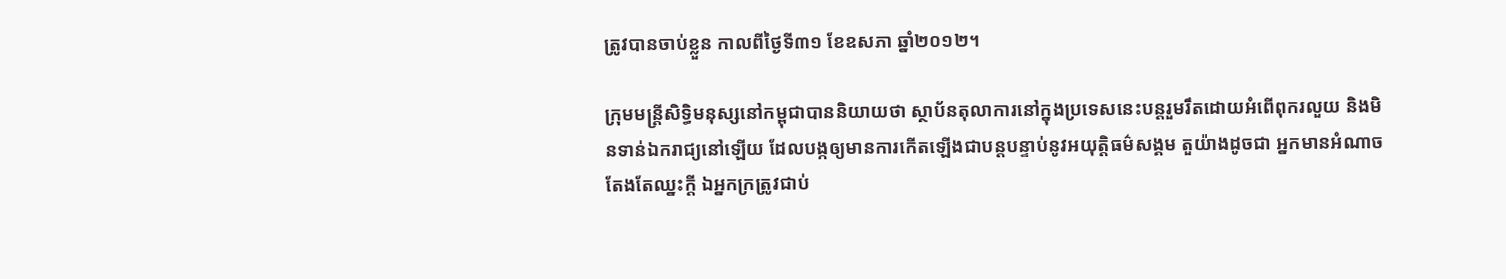ត្រូវបានចាប់ខ្លួន កាលពីថ្ងៃទី៣១ ខែឧសភា ឆ្នាំ២០១២។

ក្រុមមន្ត្រីសិទ្ធិមនុស្សនៅកម្ពុជាបាននិយាយថា ស្ថាប័នតុលាការនៅក្នុងប្រទេសនេះបន្តរួមរឹតដោយអំពើពុករលួយ និងមិនទាន់ឯករាជ្យនៅឡើយ ដែលបង្កឲ្យមានការកើតឡើងជាបន្តបន្ទាប់នូវអយុត្តិធម៌សង្គម តួយ៉ាងដូចជា អ្នកមានអំណាចតែងតែឈ្នះក្តី ឯអ្នកក្រត្រូវជាប់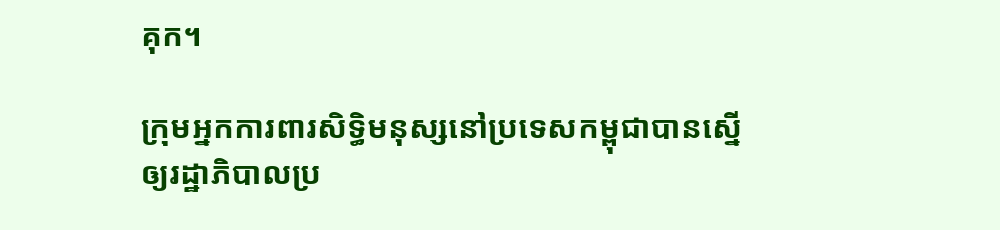គុក។

ក្រុមអ្នកការពារសិទ្ធិមនុស្សនៅប្រទេសកម្ពុជាបានស្នើឲ្យរដ្ឋាភិបាលប្រ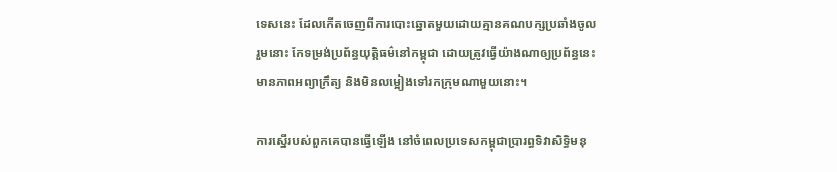ទេសនេះ ដែលកើតចេញពីការបោះឆ្នោតមួយដោយគ្មានគណបក្សប្រឆាំងចូលរួមនោះ កែទម្រង់ប្រព័ន្ធយុត្តិធម៌នៅកម្ពុជា ដោយត្រូវធ្វើយ៉ាងណាឲ្យប្រព័ន្ធនេះមានភាពអព្យាក្រឹត្យ និងមិនលម្អៀងទៅរកក្រុមណាមួយនោះ។

ការស្នើរបស់ពួកគេបានធ្វើឡើង នៅចំពេលប្រទេសកម្ពុជាប្រារព្ធទិវាសិទ្ធិមនុ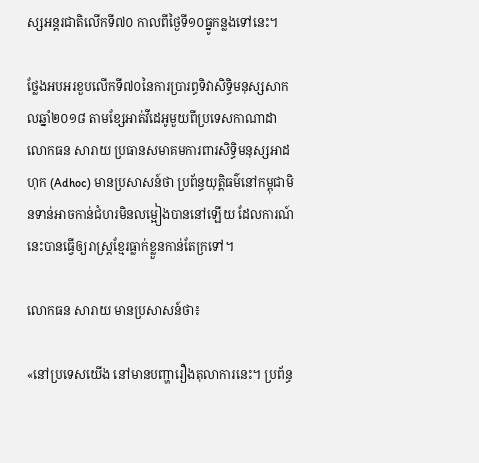ស្សអន្តរជាតិលើកទី៧០ កាលពីថ្ងៃទី១០ធ្នូកន្លងទៅនេះ។

ថ្លែងអបអរខួបលើកទី៧០នៃការប្រារព្ធទិវាសិទ្ធិមនុស្សសាកលឆ្នាំ២០១៨ តាមខែ្សអាត់វីដេអូមួយពីប្រទេសកាណាដា លោកធន សារាយ ប្រធានសមាគមការពារសិទ្ធិមនុស្សអាដហុក (Adhoc) មានប្រសាសន៍ថា ប្រព័ន្ធយុត្តិធម៌នៅកម្ពុជាមិនទាន់អាចកាន់ជំហរមិនលម្អៀងបាននៅឡើយ ដែលការណ៍នេះបានធ្វើឲ្យរាស្ត្រខ្មែរធ្លាក់ខ្លួនកាន់តែក្រទៅ។

លោកធន សារាយ មានប្រសាសន៍ថា៖

«នៅប្រទេសយើង នៅមានបញ្ហារឿងតុលាការនេះ។ ប្រព័ន្ធ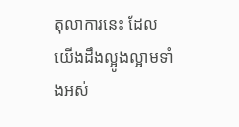តុលាការនេះ ដែលយើងដឹងល្អូងល្អាមទាំងអស់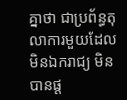គ្នាថា ជាប្រព័ន្ធតុលាការមួយដែលមិនឯករាជ្យ មិនបានផ្ត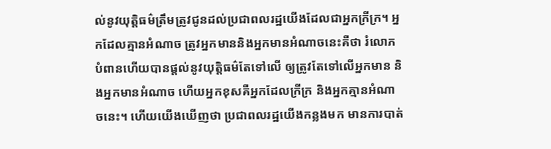ល់នូវយុត្តិធម៌ត្រឹមត្រូវជូនដល់ប្រជាពលរដ្ឋយើងដែលជាអ្នកក្រីក្រ។ អ្នកដែលគ្មានអំណាច ត្រូវអ្នកមាននិងអ្នកមានអំណាចនេះគឺថា រំលោភបំពានហើយបានផ្តល់នូវយុត្តិធម៌តែទៅលើ ឲ្យត្រូវតែទៅលើអ្នកមាន និងអ្នកមានអំណាច ហើយអ្នកខុសគឺអ្នកដែលក្រីក្រ និងអ្នកគ្មានអំណាចនេះ។ ហើយយើងឃើញថា ប្រជាពលរដ្ឋយើងកន្លងមក មានការបាត់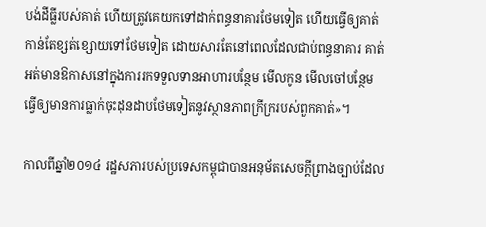បង់ដីធ្លីរបស់គាត់ ហើយត្រូវគេយកទៅដាក់ពន្ធនាគារថែមទៀត ហើយធ្វើឲ្យគាត់កាន់តែខ្សត់ខ្សោយទៅថែមទៀត ដោយសារតែនៅពេលដែលជាប់ពន្ធនាគារ គាត់អត់មានឱកាសនៅក្នុងការរកទទួលទានអាហារបន្ថែម មើលកូន មើលចៅបន្ថែម ធ្វើឲ្យមានការធ្លាក់ចុះដុនដាបថែមទៀតនូវស្ថានភាពក្រីក្ររបស់ពួកគាត់»។

កាលពីឆ្នាំ២០១៤ រដ្ឋសភារបស់ប្រទេសកម្ពុជាបានអនុម័តសេចក្តីព្រាងច្បាប់ដែល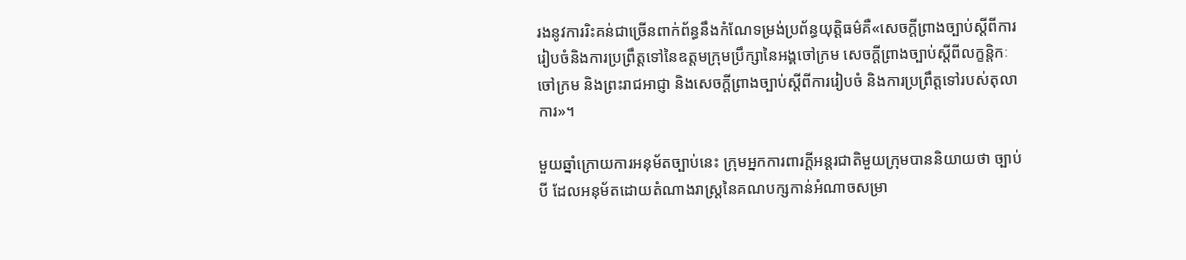រងនូវការរិះគន់ជាច្រើនពាក់ព័ន្ធនឹងកំណែទម្រង់ប្រព័ន្ធយុត្តិធម៌គឺ«សេចក្តីព្រាងច្បាប់ស្តីពីការរៀបចំនិងការប្រព្រឹត្តទៅនៃឧត្តមក្រុមប្រឹក្សានៃអង្គចៅក្រម សេចក្តីព្រាងច្បាប់ស្តីពីលក្ខន្តិកៈ ចៅក្រម និងព្រះរាជអាជ្ញា និងសេចក្តីព្រាងច្បាប់ស្តីពីការរៀបចំ និងការប្រព្រឹត្តទៅរបស់តុលាការ»។

មួយឆ្នាំក្រោយការអនុម័តច្បាប់នេះ ក្រុមអ្នកការពារក្តីអន្តរជាតិមួយក្រុមបាននិយាយថា ច្បាប់បី ដែលអនុម័តដោយតំណាងរាស្រ្តនៃគណបក្សកាន់អំណាចសម្រា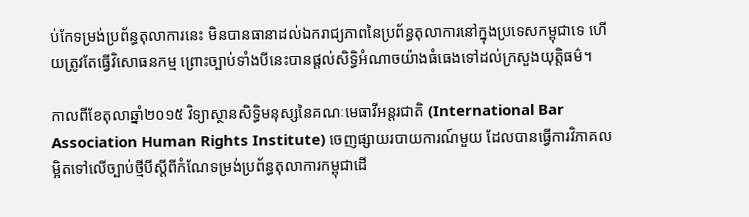ប់កែទម្រង់ប្រព័ន្ធតុលាការនេះ មិនបានធានាដល់ឯករាជ្យភាពនៃប្រព័ន្ធតុលាការនៅក្នុងប្រទេសកម្ពុជាទេ ហើយត្រូវតែធ្វើវិសោធនកម្ម ព្រោះច្បាប់ទាំងបីនេះបានផ្តល់សិទ្ធិអំណាចយ៉ាងធំធេងទៅដល់ក្រសួងយុត្តិធម៌។

កាលពីខែតុលាឆ្នាំ២០១៥ វិទ្យាស្ថានសិទ្ធិមនុស្សនៃគណៈមេធាវីអន្តរជាតិ (International Bar Association Human Rights Institute) ចេញផ្សាយរបាយការណ៍មួយ ដែលបានធ្វើការវិភាគលម្អិតទៅលើច្បាប់ថ្មីបីស្តីពីកំណែទម្រង់ប្រព័ន្ធតុលាការកម្ពុជាដើ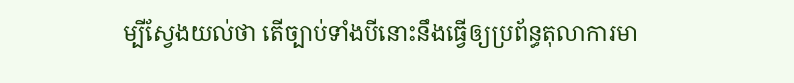ម្បីស្វែងយល់ថា តើច្បាប់ទាំងបីនោះនឹងធ្វើឲ្យប្រព័ន្ធតុលាការមា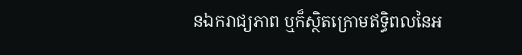នឯករាជ្យភាព ឬក៏ស្ថិតក្រោមឥទ្ធិពលនៃអ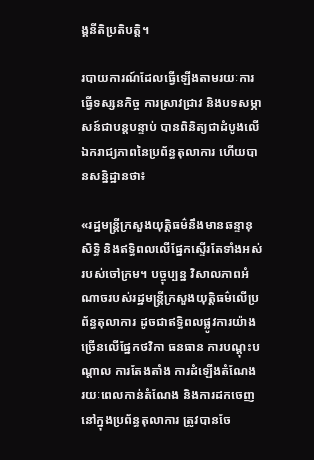ង្គនីតិប្រតិបត្តិ។

របាយការណ៍ដែលធ្វើឡើងតាមរយៈការធ្វើទស្សនកិច្ច ការស្រាវជ្រាវ និងបទសម្ភាសន៍ជាបន្តបន្ទាប់ បានពិនិត្យជាដំបូងលើឯករាជ្យភាពនៃប្រព័ន្ធតុលាការ ហើយបានសនិ្នដ្ឋានថា៖

«រដ្ឋមន្ត្រីក្រសួងយុត្តិធម៌នឹងមានឆន្ទានុសិទ្ធិ និងឥទ្ធិពលលើផែ្នកស្ទើរតែទាំងអស់របស់ចៅក្រម។ បច្ចុប្បន្ន វិសាលភាពអំណាចរបស់រដ្ឋមន្ត្រីក្រសួងយុត្តិធម៌លើប្រព័ន្ធតុលាការ ដូចជាឥទ្ធិពលផ្លូវការយ៉ាងច្រើនលើផ្នែកថវិកា ធនធាន ការបណ្តុះបណ្តាល ការតែងតាំង ការដំឡើងតំណែង រយៈពេលកាន់តំណែង និងការដកចេញនៅក្នុងប្រព័ន្ធតុលាការ ត្រូវបានចែ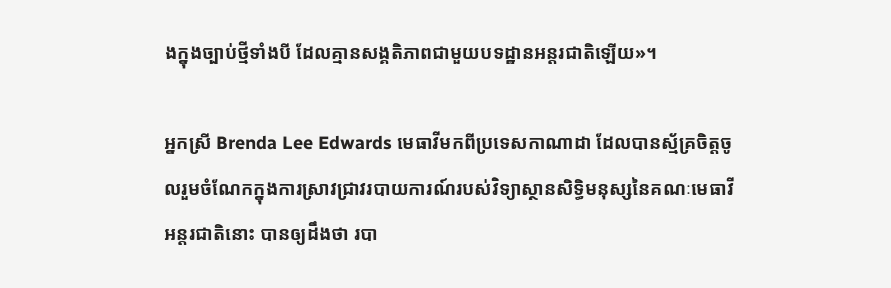ងក្នុងច្បាប់ថ្មីទាំងបី ដែលគ្មានសង្គតិភាពជាមួយបទដ្ឋានអន្តរជាតិឡើយ»។

អ្នកស្រី Brenda Lee Edwards មេធាវីមកពីប្រទេសកាណាដា ដែលបានស្ម័គ្រចិត្តចូលរួមចំណែកក្នុងការស្រាវជ្រាវរបាយការណ៍របស់វិទ្យាស្ថានសិទ្ធិមនុស្សនៃគណៈមេធាវីអន្តរជាតិនោះ បានឲ្យដឹងថា របា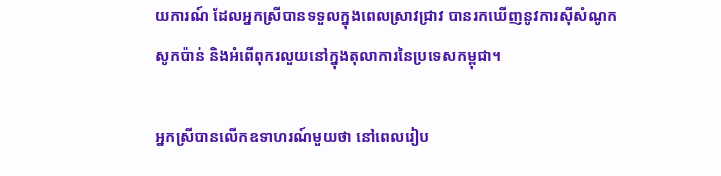យការណ៍ ដែលអ្នកស្រីបានទទួលក្នុងពេលស្រាវជ្រាវ បានរកឃើញនូវការស៊ីសំណូកសូកប៉ាន់ និងអំពើពុករលួយនៅក្នុងតុលាការនៃប្រទេសកម្ពុជា។

អ្នកស្រីបានលើកឧទាហរណ៍មួយថា នៅពេលរៀប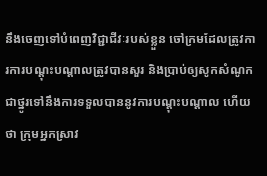នឹងចេញទៅបំពេញវិជ្ជាជីវៈរបស់ខ្លួន ចៅក្រមដែលត្រូវការការបណ្តុះបណ្តាលត្រូវបានសួរ និងប្រាប់ឲ្យសូកសំណូកជាថ្នូរទៅនឹងការទទួលបាននូវការបណ្តុះបណ្តាល ហើយថា ក្រុមអ្នកស្រាវ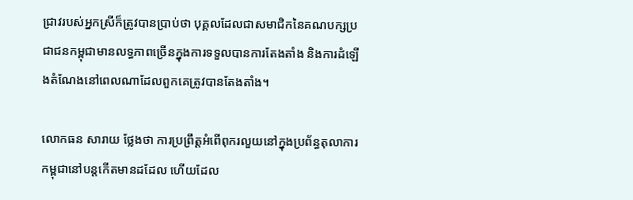ជ្រាវរបស់អ្នកស្រីក៏ត្រូវបានប្រាប់ថា បុគ្គលដែលជាសមាជិកនៃគណបក្សប្រជាជនកម្ពុជាមានលទ្ធភាពច្រើនក្នុងការទទួលបានការតែងតាំង និងការដំឡើងតំណែងនៅពេលណាដែលពួកគេត្រូវបានតែងតាំង។

លោកធន សារាយ ថ្លែងថា ការប្រព្រឹត្តអំពើពុករលួយនៅក្នុងប្រព័ន្ធតុលាការកម្ពុជានៅបន្តកើតមានដដែល ហើយដែល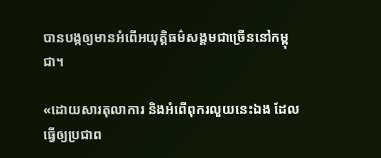បានបង្កឲ្យមានអំពើអយុត្តិធម៌សង្គមជាច្រើននៅកម្ពុជា។

«ដោយសារតុលាការ និងអំពើពុករលួយនេះឯង ដែលធ្វើឲ្យប្រជាព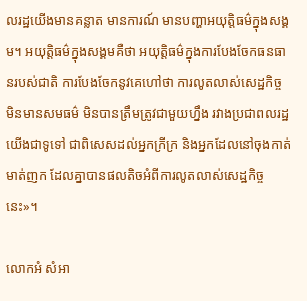លរដ្ឋយើងមានគន្លាត មានការណ៍ មានបញ្ហាអយុត្តិធម៌ក្នុងសង្គម។ អយុត្តិធម៌ក្នុងសង្គមគឺថា អយុត្តិធម៌ក្នុងការបែងចែកធនធានរបស់ជាតិ ការបែងចែកនូវគេហៅថា ការលូតលាស់សេដ្ឋកិច្ច មិនមានសមធម៌ មិនបានត្រឹមត្រូវជាមួយហ្នឹង រវាងប្រជាពលរដ្ឋយើងជាទូទៅ ជាពិសេសដល់អ្នកក្រីក្រ និងអ្នកដែលនៅចុងកាត់មាត់ញក ដែលគ្នាបានផលតិចអំពីការលូតលាស់សេដ្ឋកិច្ចនេះ»។

លោកអំ សំអា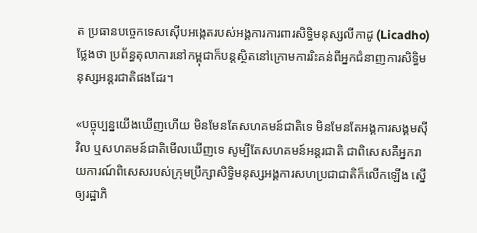ត ប្រធានបច្ចេកទេសស៊ើបអង្កេតរបស់អង្គការការពារសិទ្ធិមនុស្សលីកាដូ (Licadho) ថ្លែងថា ប្រព័ន្ធតុលាការនៅកម្ពុជាក៏បន្តស្ថិតនៅក្រោមការរិះគន់ពីអ្នកជំនាញការសិទ្ធិមនុស្សអន្តរជាតិផងដែរ។

«បច្ចុប្បន្នយើងឃើញហើយ មិនមែនតែសហគមន៍ជាតិទេ មិនមែនតែអង្គការសង្គមស៊ីវិល ឬសហគមន៍ជាតិមើលឃើញទេ សូម្បីតែសហគមន៍អន្តរជាតិ ជាពិសេសគឺអ្នករាយការណ៍ពិសេសរបស់ក្រុមប្រឹក្សាសិទ្ធិមនុស្សអង្គការសហប្រជាជាតិក៏លើកឡើង ស្នើឲ្យរដ្ឋាភិ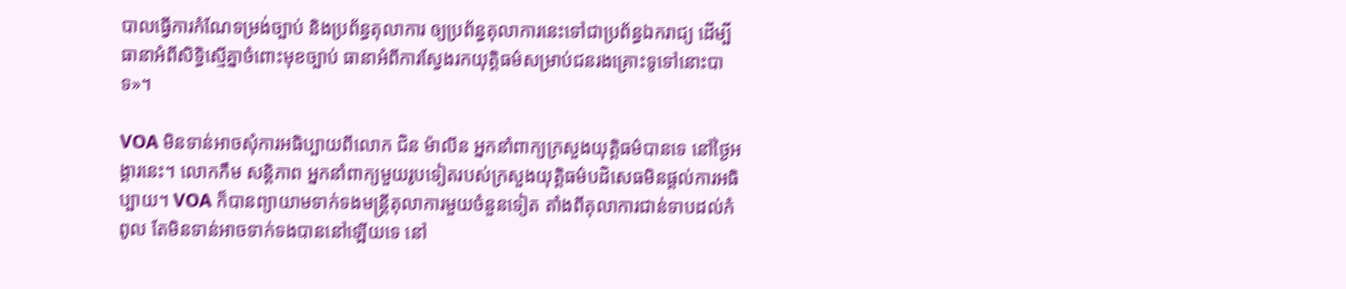បាលធ្វើការកំណែទម្រង់ច្បាប់ និងប្រព័ន្ធតុលាការ ឲ្យប្រព័ន្ធតុលាការនេះទៅជាប្រព័ន្ធឯករាជ្យ ដើម្បីធានាអំពីសិទ្ធិស្មើគ្នាចំពោះមុខច្បាប់ ធានាអំពីការស្វែងរកយុត្តិធម៌សម្រាប់ជនរងគ្រោះទូទៅនោះបាទ»។

VOA មិនទាន់អាចសុំការអធិប្បាយពីលោក ជិន ម៉ាលីន អ្នកនាំពាក្យក្រសួងយុត្តិធម៌បានទេ នៅថ្ងៃអង្គារនេះ។ លោកកឹម សន្តិភាព អ្នកនាំពាក្យមួយរូបទៀតរបស់ក្រសួងយុត្តិធម៌បដិសេធមិនផ្តល់ការអធិប្បាយ។ VOA ក៏បានព្យាយាមទាក់ទងមន្ត្រីតុលាការមួយចំនួនទៀត តាំងពីតុលាការជាន់ទាបដល់កំពូល តែមិនទាន់អាចទាក់ទងបាននៅឡើយទេ នៅ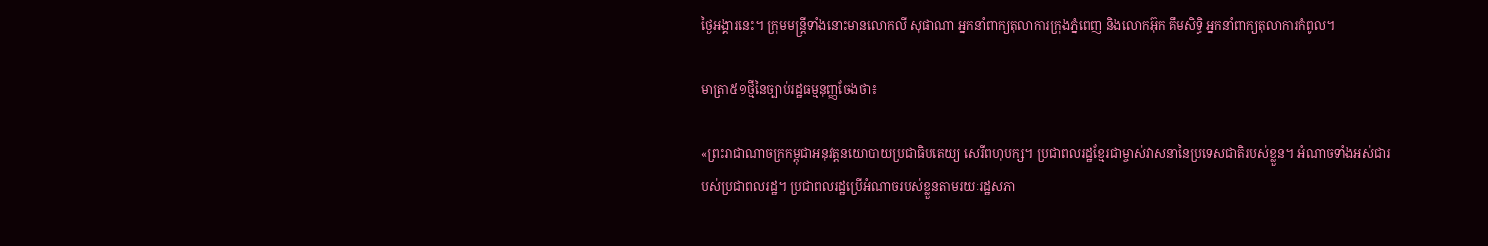ថ្ងៃអង្គារនេះ។ ក្រុមមន្ត្រីទាំងនោះមានលោកលី សុផាណា អ្នកនាំពាក្យតុលាការក្រុងភ្នំពេញ និងលោកអ៊ុក គឹមសិទ្ធិ អ្នកនាំពាក្យតុលាការកំពូល។

មាត្រា៥១ថ្មីនៃច្បាប់រដ្ឋធម្មនុញ្ញចែងថា៖

«ព្រះរាជាណាចក្រកម្ពុជាអនុវត្តនយោបាយប្រជាធិបតេយ្យ សេរីពហុបក្ស។ ប្រជាពលរដ្ឋខ្មែរជាម្ចាស់វាសនានៃប្រទេសជាតិរបស់ខ្លួន។ អំណាចទាំងអស់ជារបស់ប្រជាពលរដ្ឋ។ ប្រជាពលរដ្ឋប្រើអំណាចរបស់ខ្លួនតាមរយៈរដ្ឋសភា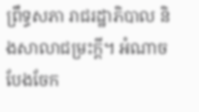ព្រឹទ្ធសភា រាជរដ្ឋាភិបាល និងសាលាជម្រះក្តី។ អំណាចបែងចែក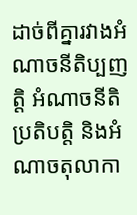ដាច់ពីគ្នារវាងអំណាចនីតិប្បញត្តិ អំណាចនីតិប្រតិបត្តិ និងអំណាចតុលាកា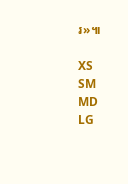រ»៕

XS
SM
MD
LG